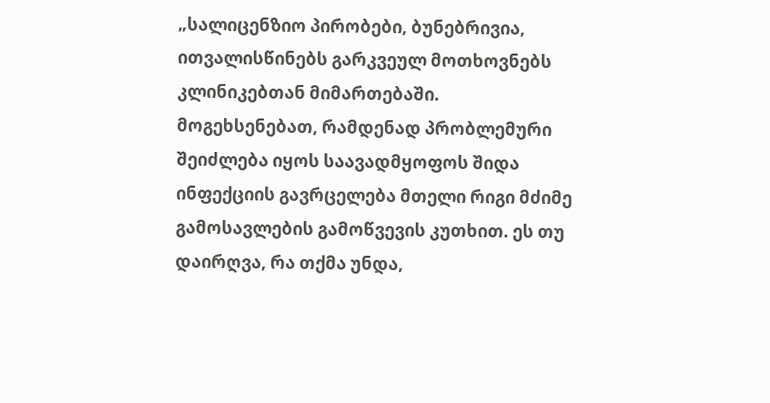„სალიცენზიო პირობები, ბუნებრივია, ითვალისწინებს გარკვეულ მოთხოვნებს კლინიკებთან მიმართებაში. მოგეხსენებათ, რამდენად პრობლემური შეიძლება იყოს საავადმყოფოს შიდა ინფექციის გავრცელება მთელი რიგი მძიმე  გამოსავლების გამოწვევის კუთხით. ეს თუ დაირღვა, რა თქმა უნდა,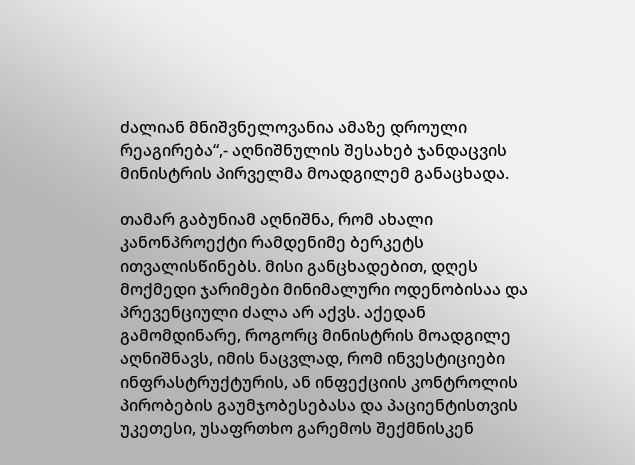ძალიან მნიშვნელოვანია ამაზე დროული რეაგირება“,- აღნიშნულის შესახებ ჯანდაცვის მინისტრის პირველმა მოადგილემ განაცხადა.

თამარ გაბუნიამ აღნიშნა, რომ ახალი კანონპროექტი რამდენიმე ბერკეტს ითვალისწინებს. მისი განცხადებით, დღეს მოქმედი ჯარიმები მინიმალური ოდენობისაა და პრევენციული ძალა არ აქვს. აქედან გამომდინარე, როგორც მინისტრის მოადგილე აღნიშნავს, იმის ნაცვლად, რომ ინვესტიციები ინფრასტრუქტურის, ან ინფექციის კონტროლის პირობების გაუმჯობესებასა და პაციენტისთვის უკეთესი, უსაფრთხო გარემოს შექმნისკენ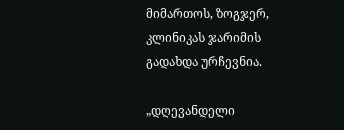მიმართოს, ზოგჯერ, კლინიკას ჯარიმის გადახდა ურჩევნია.

„დღევანდელი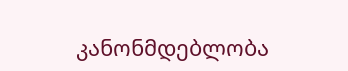კანონმდებლობა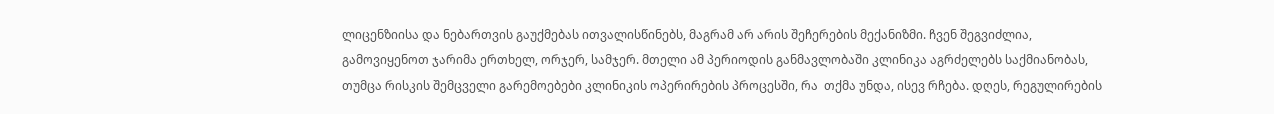ლიცენზიისა და ნებართვის გაუქმებას ითვალისწინებს, მაგრამ არ არის შეჩერების მექანიზმი. ჩვენ შეგვიძლია, გამოვიყენოთ ჯარიმა ერთხელ, ორჯერ, სამჯერ. მთელი ამ პერიოდის განმავლობაში კლინიკა აგრძელებს საქმიანობას, თუმცა რისკის შემცველი გარემოებები კლინიკის ოპერირების პროცესში, რა  თქმა უნდა, ისევ რჩება. დღეს, რეგულირების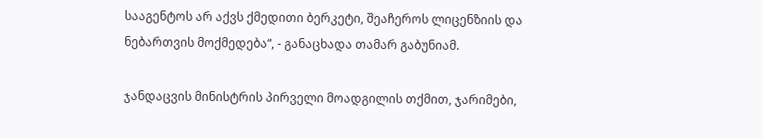სააგენტოს არ აქვს ქმედითი ბერკეტი, შეაჩეროს ლიცენზიის და ნებართვის მოქმედება“, - განაცხადა თამარ გაბუნიამ.

ჯანდაცვის მინისტრის პირველი მოადგილის თქმით, ჯარიმები,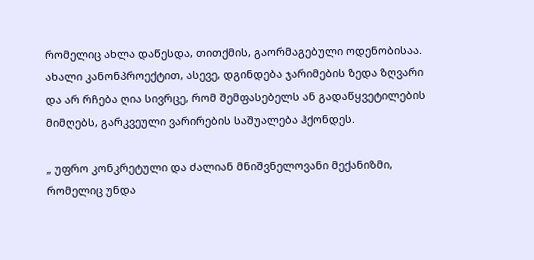რომელიც ახლა დაწესდა, თითქმის, გაორმაგებული ოდენობისაა. ახალი კანონპროექტით, ასევე, დგინდება ჯარიმების ზედა ზღვარი და არ რჩება ღია სივრცე, რომ შემფასებელს ან გადაწყვეტილების მიმღებს, გარკვეული ვარირების საშუალება ჰქონდეს.

„ უფრო კონკრეტული და ძალიან მნიშვნელოვანი მექანიზმი, რომელიც უნდა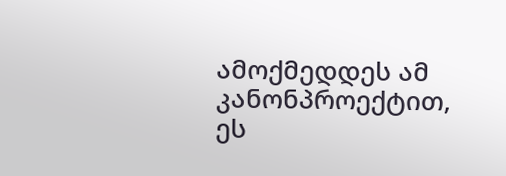ამოქმედდეს ამ კანონპროექტით, ეს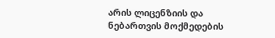არის ლიცენზიის და ნებართვის მოქმედების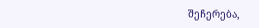შეჩერება,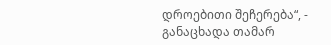დროებითი შეჩერება“, - განაცხადა თამარ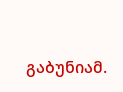გაბუნიამ.